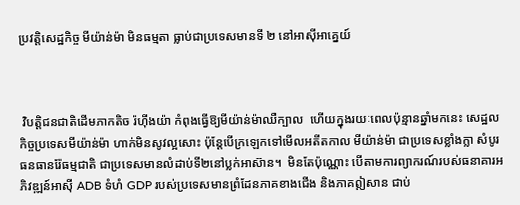ប្រវត្តិសេដ្ឋកិច្ច មីយ៉ាន់ម៉ា មិនធម្មតា ធ្លាប់ជាប្រទេសមានទី ២ នៅអាស៊ីអាគ្នេយ៍



 វិបត្តិជនជាតិដើមភាកតិច រ៉ហ៊ីងយ៉ា កំពុងធ្វើឱ្យមីយ៉ាន់ម៉ាឈឺក្បាល  ហើយក្នុងរយៈពេលប៉ុន្មានឆ្នាំមកនេះ សេដ្ឋលកិច្ចប្រទេសមីយ៉ាន់ម៉ា ហាក់មិនសូវល្អសោះ ប៉ុន្តែបើក្រឡេកទៅមើលអតីតកាល មីយ៉ាន់ម៉ា ជាប្រទេសខ្លាំងក្លា សំបូរធនធានរ៉ែធម្មជាតិ ជាប្រទេសមានលំដាប់ទី២នៅប្លក់អាស៊ាន។  មិនតែប៉ុណ្ណោះ បើតាមការព្យាករណ៍របស់ធនាគារអភិវឌ្ឍន៍អាស៊ី ADB ទំហំ GDP របស់ប្រទេសមានព្រំដែនភាគខាងជើង និងភាគឦសាន ជាប់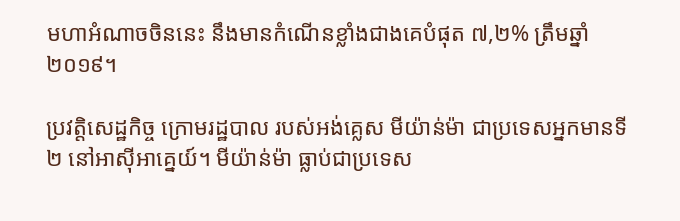មហាអំណាចចិននេះ នឹងមានកំណើនខ្លាំងជាងគេបំផុត ៧,២% ត្រឹមឆ្នាំ ២០១៩។

ប្រវត្តិសេដ្ឋកិច្ច ក្រោមរដ្ឋបាល របស់អង់គ្លេស មីយ៉ាន់ម៉ា ជាប្រទេសអ្នកមានទី២ នៅអាស៊ីអាគ្នេយ៍។ មីយ៉ាន់ម៉ា ធ្លាប់ជាប្រទេស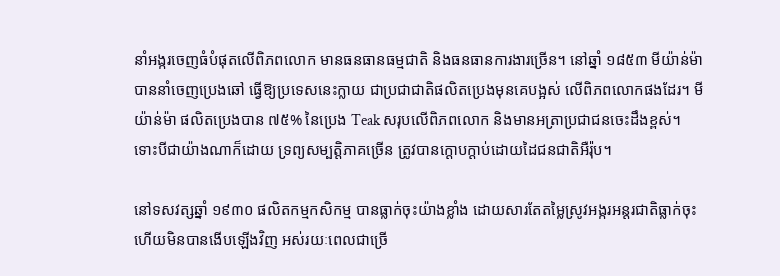នាំអង្ករចេញធំបំផុតលើពិភពលោក មានធនធានធម្មជាតិ និងធនធានការងារច្រើន។ នៅឆ្នាំ ១៨៥៣ មីយ៉ាន់ម៉ា បាននាំចេញប្រេងឆៅ ធ្វើឱ្យប្រទេសនេះក្លាយ ជាប្រជាជាតិផលិតប្រេងមុនគេបង្អស់ លើពិភពលោកផងដែរ។ មីយ៉ាន់ម៉ា ផលិតប្រេងបាន ៧៥% នៃប្រេង Teak សរុបលើពិភពលោក និងមានអត្រាប្រជាជនចេះដឹងខ្ពស់។ ទោះបីជាយ៉ាងណាក៏ដោយ ទ្រព្យសម្បត្តិភាគច្រើន ត្រូវបានក្ដោបក្ដាប់ដោយដៃជនជាតិអឺរ៉ុប។

នៅទសវត្សឆ្នាំ ១៩៣០ ផលិតកម្មកសិកម្ម បានធ្លាក់ចុះយ៉ាងខ្លាំង ដោយសារតែតម្លៃស្រូវអង្ករអន្តរជាតិធ្លាក់ចុះ ហើយមិនបានងើបឡើងវិញ អស់រយៈពេលជាច្រើ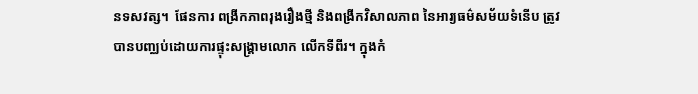នទសវត្ស។  ផែនការ ពង្រីកភាពរុងរឿងថ្មី និងពង្រីកវិសាលភាព នៃអារ្យធម៌សម័យទំនើប ត្រូវបានបញ្ឈប់ដោយការផ្ទុះសង្គ្រាមលោក លើកទីពីរ។ ក្នុងកំ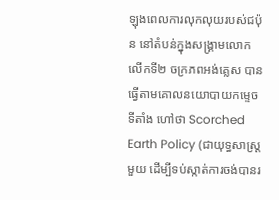ឡុងពេលការលុកលុយរបស់ជប៉ុន នៅតំបន់ក្នុងសង្គ្រាមលោកលើកទី២ ចក្រភពអង់គ្លេស បានធ្វើតាមគោលនយោបាយកម្ទេចទីតាំង ហៅថា Scorched Earth Policy (ជាយុទ្ធសាស្ត្រមួយ ដើម្បីទប់ស្កាត់ការចង់បានរ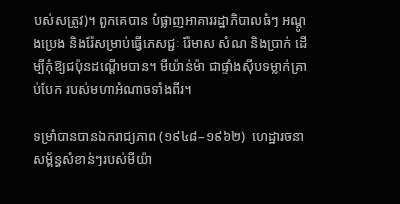បស់សត្រូវ)។ ពួកគេបាន បំផ្លាញអាគាររដ្ឋាភិបាលធំៗ អណ្ដូងប្រេង និងរ៉ែសម្រាប់ធ្វើភេសជ្ជៈ រ៉ែមាស សំណ និងប្រាក់ ដើម្បីកុំឱ្យជប៉ុនដណ្ដើមបាន។ មីយ៉ាន់ម៉ា ជាផ្ទាំងស៊ីបទម្លាក់គ្រាប់បែក របស់មហាអំណាចទាំងពីរ។

ទម្រាំបានបានឯករាជ្យភាព (១៩៤៨–១៩៦២)  ហេដ្ឋារចនាសម្ព័ន្ធសំខាន់ៗរបស់មីយ៉ា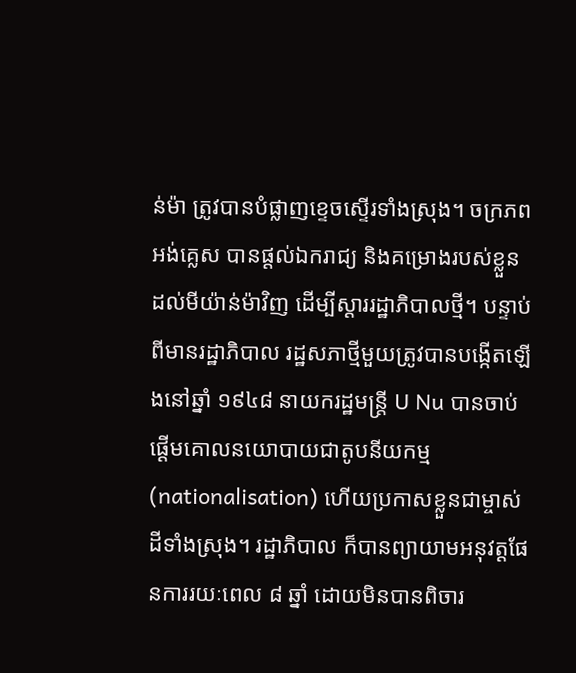ន់ម៉ា ត្រូវបានបំផ្លាញខ្ទេចស្ទើរទាំងស្រុង។ ចក្រភពអង់គ្លេស បានផ្ដល់ឯករាជ្យ និងគម្រោងរបស់ខ្លួន ដល់មីយ៉ាន់ម៉ាវិញ ដើម្បីស្ដាររដ្ឋាភិបាលថ្មី។ បន្ទាប់ពីមានរដ្ឋាភិបាល រដ្ឋសភាថ្មីមួយត្រូវបានបង្កើតឡើងនៅឆ្នាំ ១៩៤៨ នាយករដ្ឋមន្ត្រី U Nu បានចាប់ផ្ដើមគោលនយោបាយជាតូបនីយកម្ម (nationalisation) ហើយប្រកាសខ្លួនជាម្ចាស់ដីទាំងស្រុង។ រដ្ឋាភិបាល ក៏បានព្យាយាមអនុវត្តផែនការរយៈពេល ៨ ឆ្នាំ ដោយមិនបានពិចារ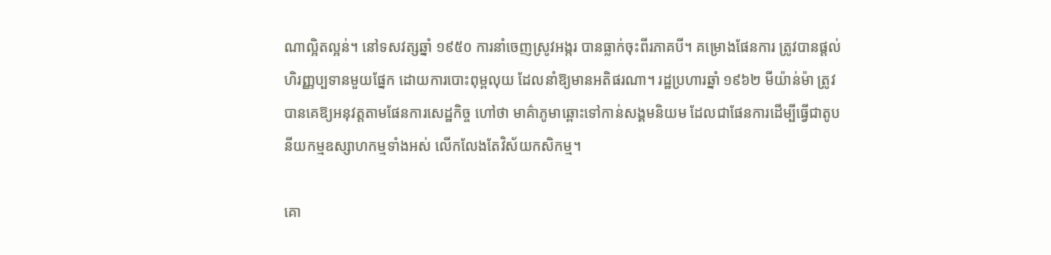ណាល្អិតល្អន់។ នៅទសវត្សឆ្នាំ ១៩៥០ ការនាំចេញស្រូវអង្ករ បានធ្លាក់ចុះពីរភាគបី។ គម្រោងផែនការ ត្រូវបានផ្ដល់ហិរញ្ញប្បទានមួយផ្នែក ដោយការបោះពុម្ពលុយ ដែលនាំឱ្យមានអតិផរណា។ រដ្ឋប្រហារឆ្នាំ ១៩៦២ មីយ៉ាន់ម៉ា ត្រូវបានគេឱ្យអនុវត្តតាមផែនការសេដ្ឋកិច្ច ហៅថា មាគ៌ាភូមាឆ្ពោះទៅកាន់សង្គមនិយម ដែលជាផែនការដើម្បីធ្វើជាតូបនីយកម្មឧស្សាហកម្មទាំងអស់ លើកលែងតែវិស័យកសិកម្ម។

គោ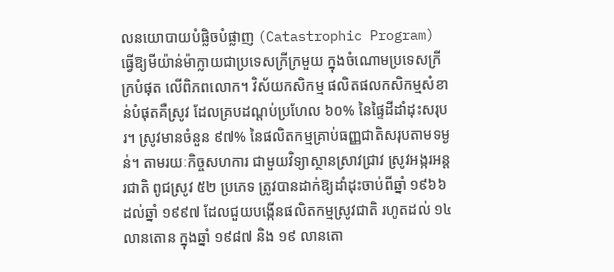លនយោបាយបំផ្លិចបំផ្លាញ (Catastrophic Program) ធ្វើឱ្យមីយ៉ាន់ម៉ាក្លាយជាប្រទេសក្រីក្រមួយ ក្នុងចំណោមប្រទេសក្រីក្របំផុត លើពិភពលោក។ វិស័យកសិកម្ម ផលិតផលកសិកម្មសំខាន់បំផុតគឺស្រូវ ដែលគ្របដណ្ដប់ប្រហែល ៦០% នៃផ្ទៃដីដាំដុះសរុបរ។ ស្រូវមានចំនួន ៩៧% នៃផលិតកម្មគ្រាប់ធញ្ញជាតិសរុបតាមទម្ងន់។ តាមរយៈកិច្ចសហការ ជាមួយវិទ្យាស្ថានស្រាវជ្រាវ ស្រូវអង្ករអន្តរជាតិ ពូជស្រូវ ៥២ ប្រភេទ ត្រូវបានដាក់ឱ្យដាំដុះចាប់ពីឆ្នាំ ១៩៦៦ ដល់ឆ្នាំ ១៩៩៧ ដែលជួយបង្កើនផលិតកម្មស្រូវជាតិ រហូតដល់ ១៤ លានតោន ក្នុងឆ្នាំ ១៩៨៧ និង ១៩ លានតោ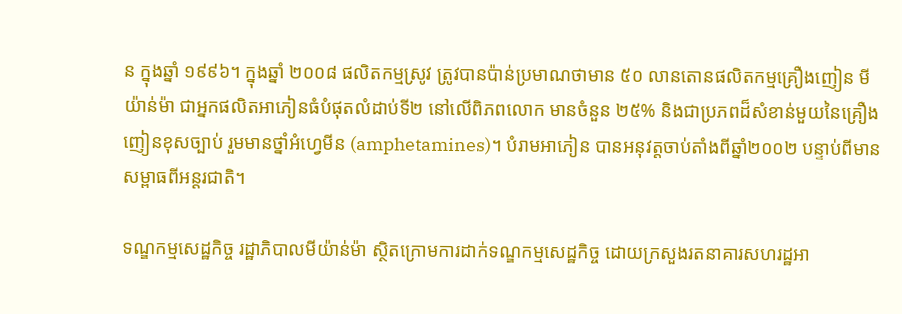ន ក្នុងឆ្នាំ ១៩៩៦។ ក្នុងឆ្នាំ ២០០៨ ផលិតកម្មស្រូវ ត្រូវបានប៉ាន់ប្រមាណថាមាន ៥០ លានតោនផលិតកម្មគ្រឿងញៀន មីយ៉ាន់ម៉ា ជាអ្នកផលិតអាភៀនធំបំផុតលំដាប់ទី២ នៅលើពិភពលោក មានចំនួន ២៥% និងជាប្រភពដ៏សំខាន់មួយនៃគ្រឿងញៀនខុសច្បាប់ រួមមានថ្នាំអំហ្វេមីន (amphetamines)។ បំរាមអាភៀន បានអនុវត្តចាប់តាំងពីឆ្នាំ២០០២ បន្ទាប់ពីមានសម្ពាធពីអន្តរជាតិ។

ទណ្ឌកម្មសេដ្ឋកិច្ច រដ្ឋាភិបាលមីយ៉ាន់ម៉ា ស្ថិតក្រោមការដាក់ទណ្ឌកម្មសេដ្ឋកិច្ច ដោយក្រសួងរតនាគារសហរដ្ឋអា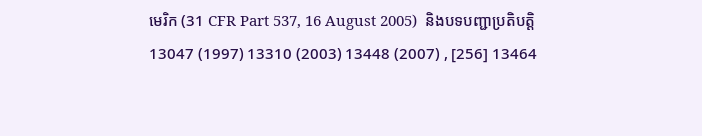មេរិក (31 CFR Part 537, 16 August 2005)  និងបទបញ្ជាប្រតិបត្តិ 13047 (1997) 13310 (2003) 13448 (2007) , [256] 13464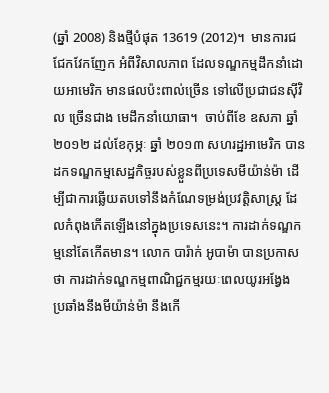(ឆ្នាំ 2008) និងថ្មីបំផុត 13619 (2012)។  មានការជជែកវែកញែក អំពីវិសាលភាព ដែលទណ្ឌកម្មដឹកនាំដោយអាមេរិក មានផលប៉ះពាល់ច្រើន ទៅលើប្រជាជនស៊ីវិល ច្រើនជាង មេដឹកនាំយោធា។  ចាប់ពីខែ ឧសភា ឆ្នាំ ២០១២ ដល់ខែកុម្ភៈ ឆ្នាំ ២០១៣ សហរដ្ឋអាមេរិក បានដកទណ្ឌកម្មសេដ្ឋកិច្ចរបស់ខ្លួនពីប្រទេសមីយ៉ាន់ម៉ា ដើម្បីជាការឆ្លើយតបទៅនឹងកំណែទម្រង់ប្រវត្តិសាស្ត្រ ដែលកំពុងកើតឡើងនៅក្នុងប្រទេសនេះ។ ការដាក់ទណ្ឌកម្មនៅតែកើតមាន។ លោក បារ៉ាក់ អូបាម៉ា បានប្រកាសថា ការដាក់ទណ្ឌកម្មពាណិជ្ជកម្មរយៈពេលយូរអង្វែង ប្រឆាំងនឹងមីយ៉ាន់ម៉ា នឹងកើ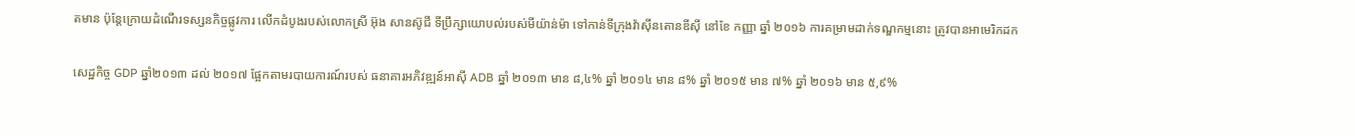តមាន ប៉ុន្តែក្រោយដំណើរទស្សនកិច្ចផ្លូវការ លើកដំបូងរបស់លោកស្រី អ៊ុង សានស៊ូជី ទីប្រឹក្សាយោបល់របស់មីយ៉ាន់ម៉ា ទៅកាន់ទីក្រុងវ៉ាស៊ីនតោនឌីស៊ី នៅខែ កញ្ញា ឆ្នាំ ២០១៦ ការគម្រាមដាក់ទណ្ឌកម្មនោះ ត្រូវបានអាមេរិកដក

សេដ្ឋកិច្ច GDP ឆ្នាំ២០១៣ ដល់ ២០១៧ ផ្អែកតាមរបាយការណ៍របស់ ធនាគារអភិវឌ្ឍន៍អាស៊ី ADB ឆ្នាំ ២០១៣ មាន ៨,៤% ឆ្នាំ ២០១៤ មាន ៨% ឆ្នាំ ២០១៥ មាន ៧% ឆ្នាំ ២០១៦ មាន ៥,៩%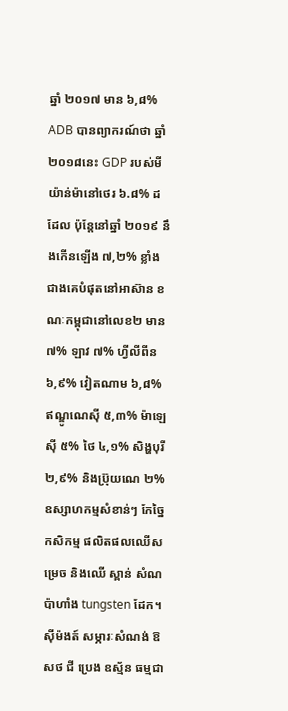ឆ្នាំ ២០១៧ មាន ៦,៨% ADB បានព្យាករណ៍ថា ឆ្នាំ២០១៨នេះ GDP របស់មីយ៉ាន់ម៉ានៅថេរ ៦.៨% ដដែល ប៉ុន្តែនៅឆ្នាំ ២០១៩ នឹងកើនឡើង ៧,២% ខ្លាំងជាងគេបំផុតនៅអាស៊ាន ខណៈកម្ពុជានៅលេខ២ មាន ៧% ឡាវ ៧% ហ្វីលីពីន ៦,៩% វៀតណាម ៦,៨% ឥណ្ឌូណេស៊ី ៥,៣% ម៉ាឡេស៊ី ៥% ថៃ ៤,១% សិង្ហបុរី ២,៩% និងប្រ៊ុយណេ ២%ឧស្សាហកម្មសំខាន់ៗ កែច្នៃកសិកម្ម ផលិតផលឈើសម្រេច និងឈើ ស្ពាន់ សំណប៉ាហាំង tungsten ដែក។ ស៊ីម៉ងត៍ សម្ភារៈសំណង់ ឱសថ ជី ប្រេង ឧស្ម័ន ធម្មជា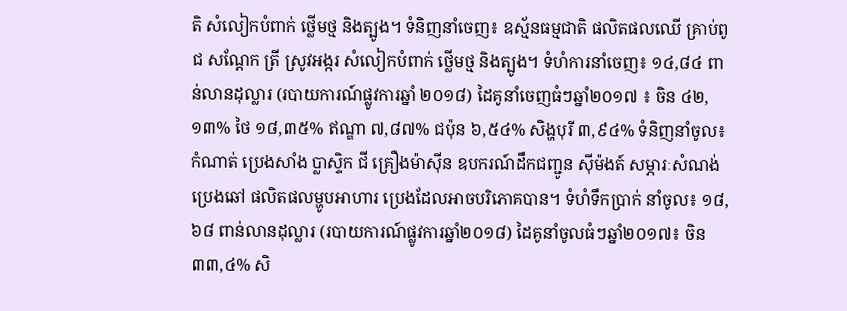តិ សំលៀកបំពាក់ ថ្លើមថ្ម និងត្បូង។ ទំនិញនាំចេញ៖ ឧស្ម័នធម្មជាតិ ផលិតផលឈើ គ្រាប់ពូជ សណ្ដែក ត្រី ស្រូវអង្ករ សំលៀកបំពាក់ ថ្លើមថ្ម និងត្បូង។ ទំហំការនាំចេញ៖ ១៤,៨៤ ពាន់លានដុល្លារ (របាយការណ៍ផ្លូវការឆ្នាំ ២០១៨) ដៃគូនាំចេញធំៗឆ្នាំ២០១៧ ៖ ចិន ៤២,១៣% ថៃ ១៨,៣៥% ឥណ្ឌា ៧,៨៧% ជប៉ុន ៦,៥៤% សិង្ហបុរី ៣,៩៤% ទំនិញនាំចូល៖ កំណាត់ ប្រេងសាំង ប្លាស្ទិក ជី គ្រឿងម៉ាស៊ីន ឧបករណ៍ដឹកជញ្ជូន ស៊ីម៉ងត៍ សម្ភារៈសំណង់ ប្រេងឆៅ ផលិតផលម្ហូបអាហារ ប្រេងដែលអាចបរិភោគបាន។ ទំហំទឹកប្រាក់ នាំចូល៖ ១៨,៦៨ ពាន់លានដុល្លារ (របាយការណ៍ផ្លូវការឆ្នាំ២០១៨) ដៃគូនាំចូលធំៗឆ្នាំ២០១៧៖ ចិន ៣៣,៤% សិ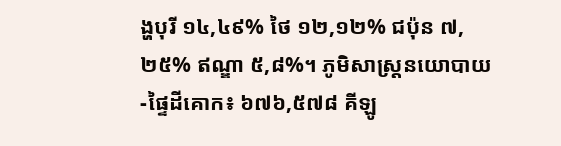ង្ហបុរី ១៤,៤៩% ថៃ ១២,១២% ជប៉ុន ៧,២៥% ឥណ្ឌា ៥,៨%។ ភូមិសាស្ត្រនយោបាយ -ផ្ទៃដីគោក៖ ៦៧៦,៥៧៨ គីឡូ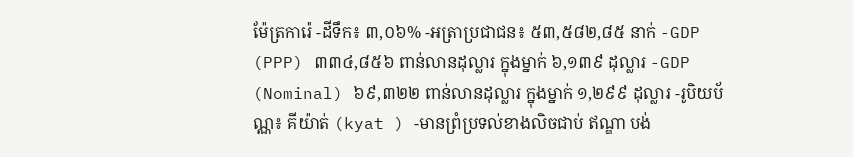ម៉ែត្រការ៉េ -ដីទឹក៖ ៣,០៦% -អត្រាប្រជាជន៖ ៥៣,៥៨២,៨៥ នាក់ -GDP (PPP) ៣៣៤,៨៥៦ ពាន់លានដុល្លារ ក្នុងម្នាក់ ៦,១៣៩ ដុល្លារ -GDP (Nominal) ៦៩,៣២២ ពាន់លានដុល្លារ ក្នុងម្នាក់ ១,២៩៩ ដុល្លារ -រូបិយប័ណ្ណ៖ គីយ៉ាត់ (kyat ) -មានព្រំប្រទល់ខាងលិចជាប់ ឥណ្ឌា បង់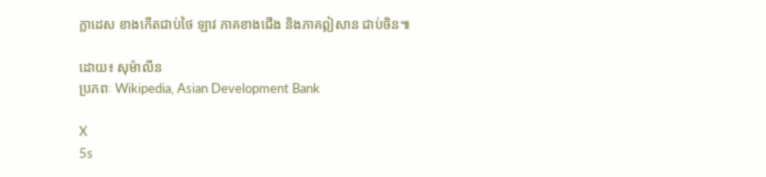ក្លាដេស ខាងកើតជាប់ថៃ ឡាវ ភាគខាងជើង និងភាគឦសាន ជាប់ចិន៕

ដោយ៖ សុម៉ាលីន
ប្រភពៈ Wikipedia, Asian Development Bank

X
5s